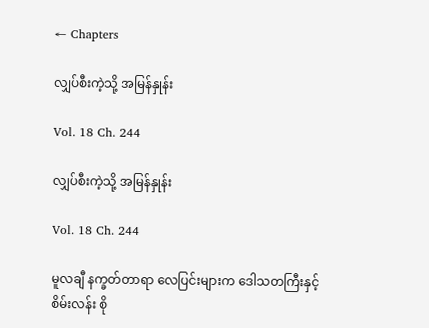← Chapters

လျှပ်စီးကဲ့သို့ အမြန်နှုန်း

Vol. 18 Ch. 244

လျှပ်စီးကဲ့သို့ အမြန်နှုန်း

Vol. 18 Ch. 244

မူလချီ နက္ခတ်တာရာ လေပြင်းများက ဒေါသတကြီးနှင့် စိမ်းလန်း စို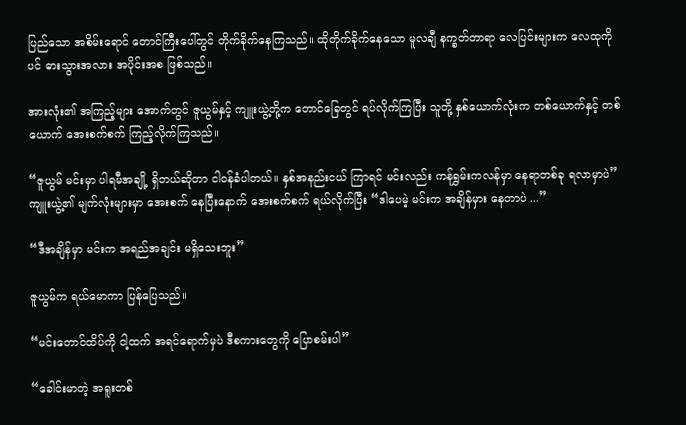ပြည်သော အစိမ်းရောင် တောင်ကြီးပေါ်တွင် တိုက်ခိုက်နေကြသည်။ ထိုတိုက်ခိုက်နေသော မူလချီ နက္ခတ်တာရာ လေပြင်းများက လေထုကိုပင် ဓားသွားအလား အပိုင်းအစ ဖြစ်သည်။

အားလုံး၏ အကြည့်များ အောက်တွင် ဇူယွမ်နှင့် ကျူးယွဲ့တို့က တောင်ခြေတွင် ရပ်လိုက်ကြပြီး သူတို့ နှစ်ယောက်လုံးက တစ်ယောက်နှင့် တစ်ယောက် အေးစက်စက် ကြည့်လိုက်ကြသည်။

“ဇူယွမ် မင်းမှာ ပါရမီအချို့ ရှိတယ်ဆိုတာ ငါဝန်ခံပါတယ်။ နှစ်အနည်းငယ် ကြာရင် မင်းလည်း ကန်ရွှမ်းကလန်မှာ နေရာတစ်ခု ရလာမှာပဲ” ကျူးယွဲ့၏ မျက်လုံးများမှာ အေးစက် နေပြီးနောက် အေးစက်စက် ရယ်လိုက်ပြီး “ဒါပေမဲ့ မင်းက အချိန်မှား နေတာပဲ ...”

“ဒီအချိန်မှာ မင်းက အရည်အချင်း မရှိသေးဘူး”

ဇူယွမ်က ရယ်မောကာ ပြန်ပြေသည်။

“မင်းတောင်ထိပ်ကို ငါ့ထက် အရင်ရောက်မှပဲ ဒီစကားတွေကို ပြောစမ်းပါ”

“ခေါင်းမာတဲ့ အရူးတစ်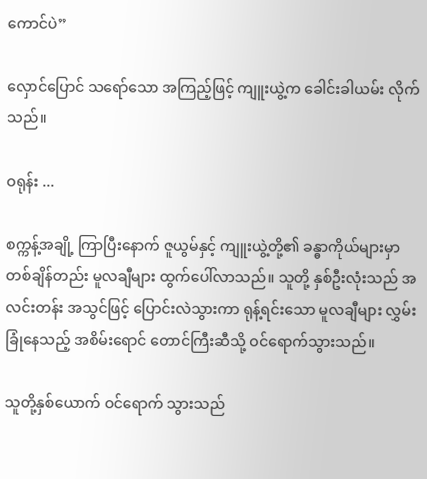ကောင်ပဲ”

လှောင်ပြောင် သရော်သော အကြည့်ဖြင့် ကျူးယွဲ့က ခေါင်းခါယမ်း လိုက်သည်။

ဝရုန်း ...

စက္ကန့်အချို့ ကြာပြီးနောက် ဇူယွမ်နှင့် ကျူးယွဲ့တို့၏ ခန္ဓာကိုယ်များမှာ တစ်ချိန်တည်း မူလချီများ ထွက်ပေါ်လာသည်။ သူတို့ နှစ်ဦးလုံးသည် အလင်းတန်း အသွင်ဖြင့် ပြောင်းလဲသွားကာ ရုန့်ရင်းသော မူလချီများ လွှမ်းခြုံနေသည့် အစိမ်းရောင် တောင်ကြီးဆီသို့ ဝင်ရောက်သွားသည်။

သူတို့နှစ်ယောက် ဝင်ရောက် သွားသည်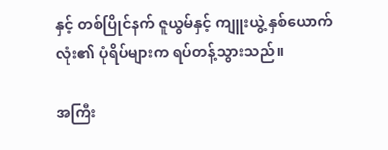နှင့် တစ်ပြိုင်နက် ဇူယွမ်နှင့် ကျူးယွဲ့ နှစ်ယောက်လုံး၏ ပုံရိပ်များက ရပ်တန့်သွားသည်။

အကြီး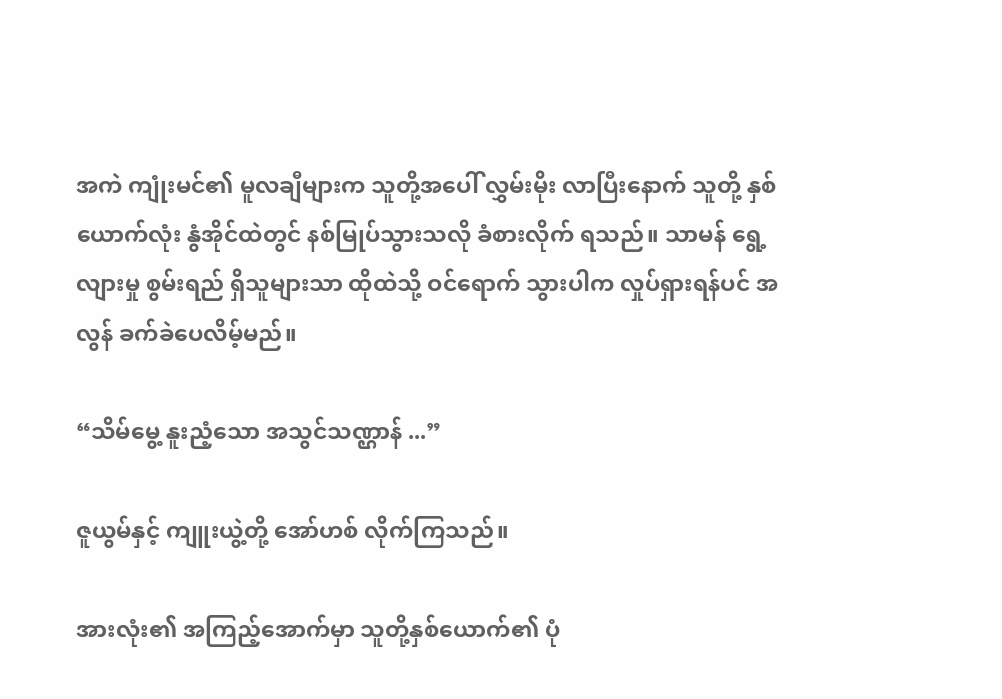အကဲ ကျုံးမင်၏ မူလချီများက သူတို့အပေါ် လွှမ်းမိုး လာပြီးနောက် သူတို့ နှစ်ယောက်လုံး နွံအိုင်ထဲတွင် နစ်မြုပ်သွားသလို ခံစားလိုက် ရသည်။ သာမန် ရွေ့လျားမှု စွမ်းရည် ရှိသူများသာ ထိုထဲသို့ ဝင်ရောက် သွားပါက လှုပ်ရှားရန်ပင် အလွန် ခက်ခဲပေလိမ့်မည်။

“သိမ်မွေ့ နူးညံ့သော အသွင်သဏ္ဌာန် ...”

ဇူယွမ်နှင့် ကျူးယွဲ့တို့ အော်ဟစ် လိုက်ကြသည်။

အားလုံး၏ အကြည့်အောက်မှာ သူတို့နှစ်ယောက်၏ ပုံ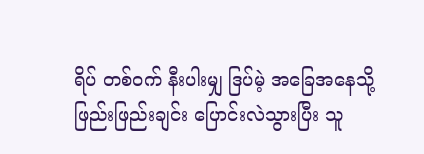ရိပ် တစ်ဝက် နီးပါးမျှ ဒြပ်မဲ့ အခြေအနေသို့ ဖြည်းဖြည်းချင်း ပြောင်းလဲသွားပြီး သူ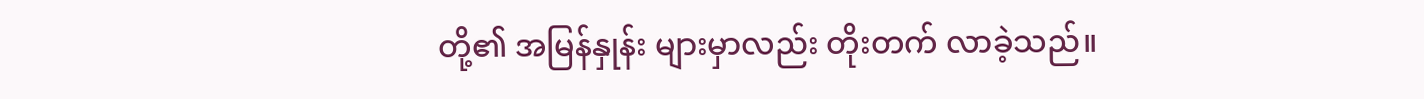တို့၏ အမြန်နှုန်း များမှာလည်း တိုးတက် လာခဲ့သည်။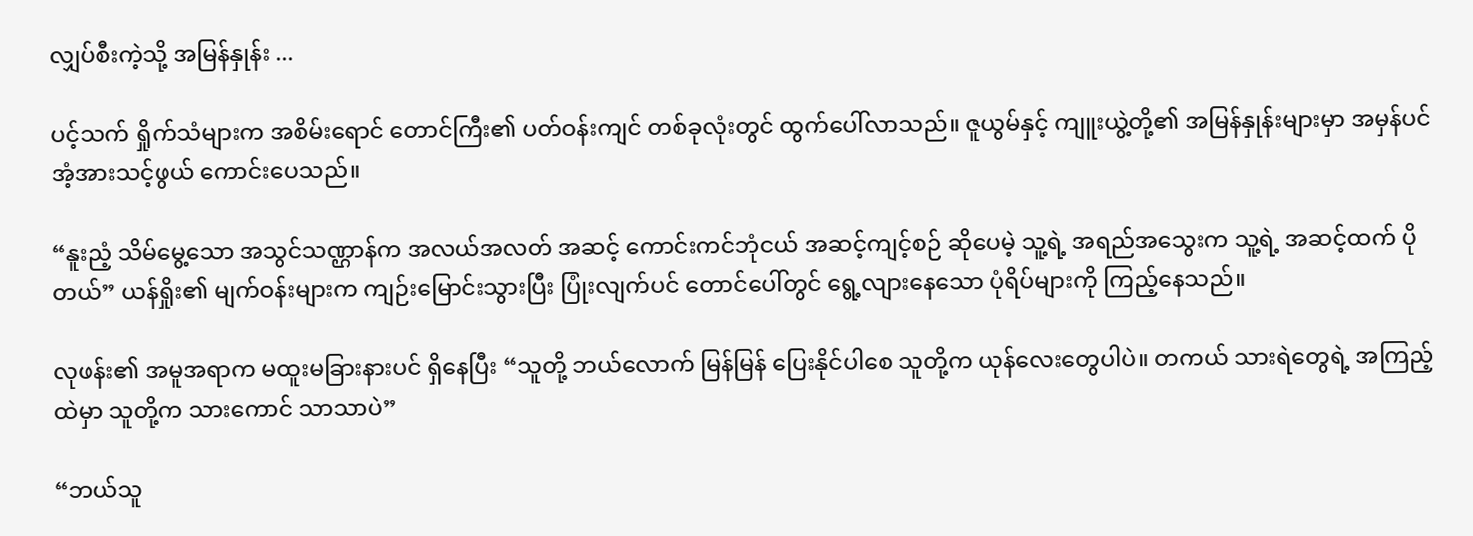လျှပ်စီးကဲ့သို့ အမြန်နှုန်း ...

ပင့်သက် ရှိုက်သံများက အစိမ်းရောင် တောင်ကြီး၏ ပတ်ဝန်းကျင် တစ်ခုလုံးတွင် ထွက်ပေါ်လာသည်။ ဇူယွမ်နှင့် ကျူးယွဲ့တို့၏ အမြန်နှုန်းများမှာ အမှန်ပင် အံ့အားသင့်ဖွယ် ကောင်းပေသည်။

“နူးညံ့ သိမ်မွေ့သော အသွင်သဏ္ဌာန်က အလယ်အလတ် အဆင့် ကောင်းကင်ဘုံငယ် အဆင့်ကျင့်စဉ် ဆိုပေမဲ့ သူ့ရဲ့ အရည်အသွေးက သူ့ရဲ့ အဆင့်ထက် ပိုတယ်” ယန်ရှိုး၏ မျက်ဝန်းများက ကျဉ်းမြောင်းသွားပြီး ပြုံးလျက်ပင် တောင်ပေါ်တွင် ရွေ့လျားနေသော ပုံရိပ်များကို ကြည့်နေသည်။

လုဖန်း၏ အမူအရာက မထူးမခြားနားပင် ရှိနေပြီး “သူတို့ ဘယ်လောက် မြန်မြန် ပြေးနိုင်ပါစေ သူတို့က ယုန်လေးတွေပါပဲ။ တကယ် သားရဲတွေရဲ့ အကြည့်ထဲမှာ သူတို့က သားကောင် သာသာပဲ”

“ဘယ်သူ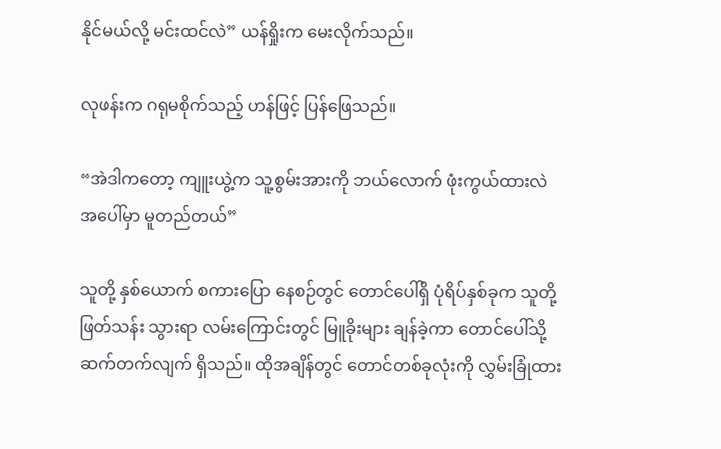နိုင်မယ်လို့ မင်းထင်လဲ” ယန်ရှိုးက မေးလိုက်သည်။

လုဖန်းက ဂရုမစိုက်သည့် ဟန်ဖြင့် ပြန်ဖြေသည်။

“အဲဒါကတော့ ကျူးယွဲ့က သူ့စွမ်းအားကို ဘယ်လောက် ဖုံးကွယ်ထားလဲ အပေါ်မှာ မူတည်တယ်”

သူတို့ နှစ်ယောက် စကားပြော နေစဉ်တွင် တောင်ပေါ်ရှိ ပုံရိပ်နှစ်ခုက သူတို့ဖြတ်သန်း သွားရာ လမ်းကြောင်းတွင် မြူခိုးများ ချန်ခဲ့ကာ တောင်ပေါ်သို့ ဆက်တက်လျက် ရှိသည်။ ထိုအချိန်တွင် တောင်တစ်ခုလုံးကို လွှမ်းခြုံထား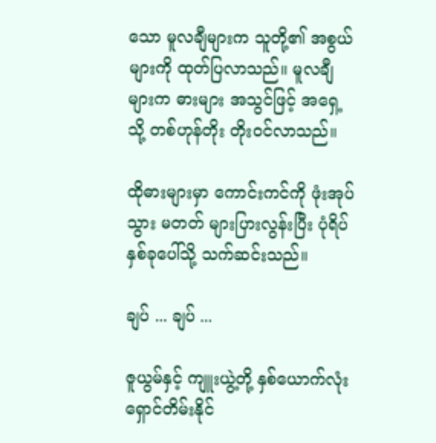သော မူလချီများက သူတို့၏ အစွယ်များကို ထုတ်ပြလာသည်။ မူလချီများက ဓားများ အသွင်ဖြင့် အရှေ့သို့ တစ်ဟုန်တိုး တိုးဝင်လာသည်။

ထိုဓားများမှာ ကောင်းကင်ကို ဖုံးအုပ်သွား မတတ် များပြားလွန်းပြီး ပုံရိပ် နှစ်ခုပေါ်သို့ သက်ဆင်းသည်။

ချပ် ... ချပ် ...

ဇူယွမ်နှင့် ကျူးယွဲ့တို့ နှစ်ယောက်လုံး ရှောင်တိမ်းနိုင်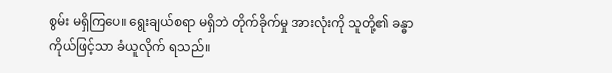စွမ်း မရှိကြပေ။ ရွေးချယ်စရာ မရှိဘဲ တိုက်ခိုက်မှု အားလုံးကို သူတို့၏ ခန္ဓာကိုယ်ဖြင့်သာ ခံယူလိုက် ရသည်။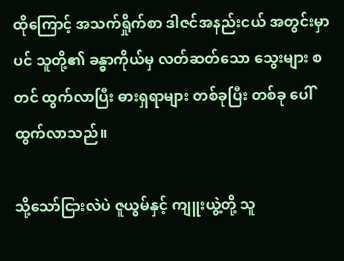ထိုကြောင့် အသက်ရှိုက်စာ ဒါဇင်အနည်းငယ် အတွင်းမှာပင် သူတို့၏ ခန္ဓာကိုယ်မှ လတ်ဆတ်သော သွေးများ စတင် ထွက်လာပြီး ဓားရှရာများ တစ်ခုပြီး တစ်ခု ပေါ်ထွက်လာသည်။

သို့သော်ငြားလဲပဲ ဇူယွမ်နှင့် ကျူးယွဲ့တို့ သူ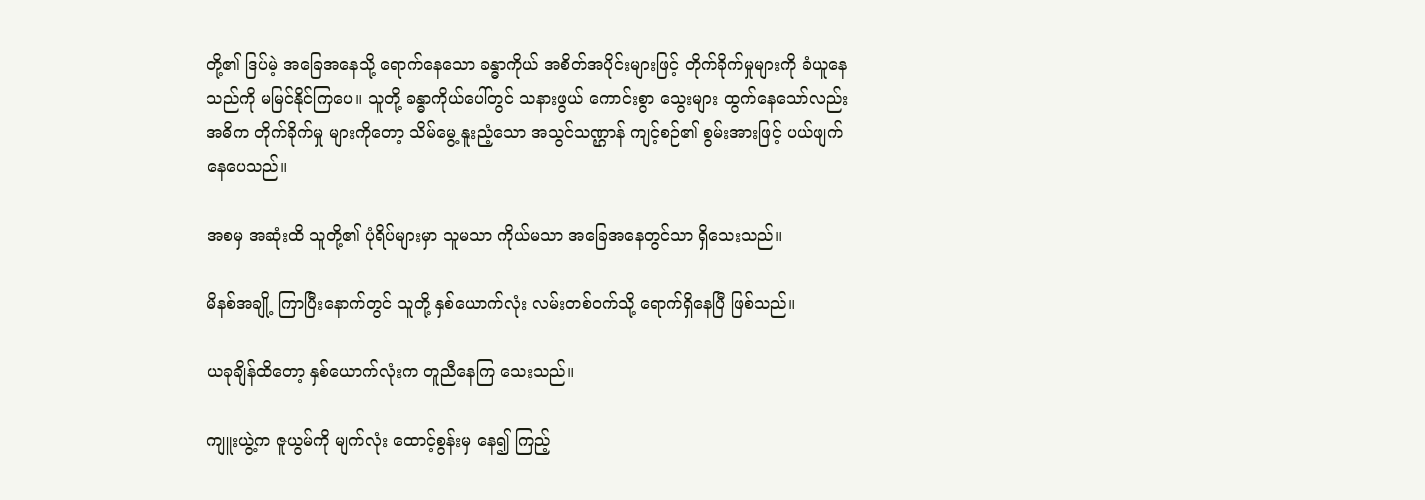တို့၏ ဒြပ်မဲ့ အခြေအနေသို့ ရောက်နေသော ခန္ဓာကိုယ် အစိတ်အပိုင်းများဖြင့် တိုက်ခိုက်မှုများကို ခံယူနေသည်ကို မမြင်နိုင်ကြပေ။ သူတို့ ခန္ဓာကိုယ်ပေါ်တွင် သနားဖွယ် ကောင်းစွာ သွေးများ ထွက်နေသော်လည်း အဓိက တိုက်ခိုက်မှု များကိုတော့ သိမ်မွေ့ နူးညံ့သော အသွင်သဏ္ဌာန် ကျင့်စဉ်၏ စွမ်းအားဖြင့် ပယ်ဖျက် နေပေသည်။

အစမှ အဆုံးထိ သူတို့၏ ပုံရိပ်များမှာ သူမသာ ကိုယ်မသာ အခြေအနေတွင်သာ ရှိသေးသည်။

မိနစ်အချို့ ကြာပြီးနောက်တွင် သူတို့ နှစ်ယောက်လုံး လမ်းတစ်ဝက်သို့ ရောက်ရှိနေပြီ ဖြစ်သည်။

ယခုချိန်ထိတော့ နှစ်ယောက်လုံးက တူညီနေကြ သေးသည်။

ကျူးယွဲ့က ဇူယွမ်ကို မျက်လုံး ထောင့်စွန်းမှ နေ၍ ကြည့်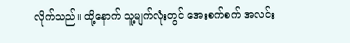လိုက်သည်။ ထို့နောက် သူ့မျက်လုံးတွင် အေးစက်စက် အလင်း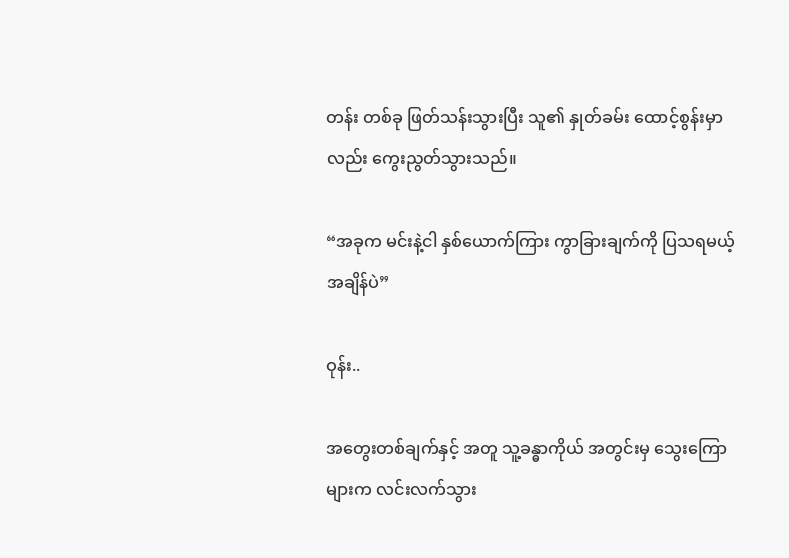တန်း တစ်ခု ဖြတ်သန်းသွားပြီး သူ၏ နှုတ်ခမ်း ထောင့်စွန်းမှာ လည်း ကွေးညွတ်သွားသည်။

“အခုက မင်းနဲ့ငါ နှစ်ယောက်ကြား ကွာခြားချက်ကို ပြသရမယ့် အချိန်ပဲ”

ဝုန်း..

အတွေးတစ်ချက်နှင့် အတူ သူ့ခန္ဓာကိုယ် အတွင်းမှ သွေးကြောများက လင်းလက်သွား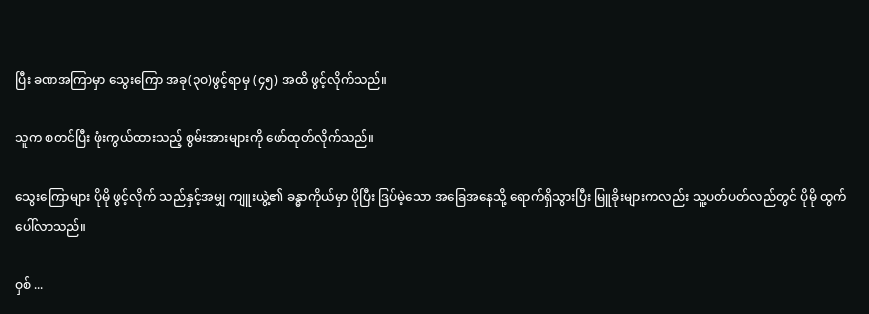ပြီး ခဏအကြာမှာ သွေးကြော အခု(၃ဝ)ဖွင့်ရာမှ (၄၅) အထိ ဖွင့်လိုက်သည်။

သူက စတင်ပြီး ဖုံးကွယ်ထားသည့် စွမ်းအားများကို ဖော်ထုတ်လိုက်သည်။

သွေးကြောများ ပိုမို ဖွင့်လိုက် သည်နှင့်အမျှ ကျူးယွဲ့၏ ခန္ဓာကိုယ်မှာ ပိုပြီး ဒြပ်မဲ့သော အခြေအနေသို့ ရောက်ရှိသွားပြီး မြူခိုးများကလည်း သူ့ပတ်ပတ်လည်တွင် ပိုမို ထွက်ပေါ်လာသည်။

ဝှစ် ...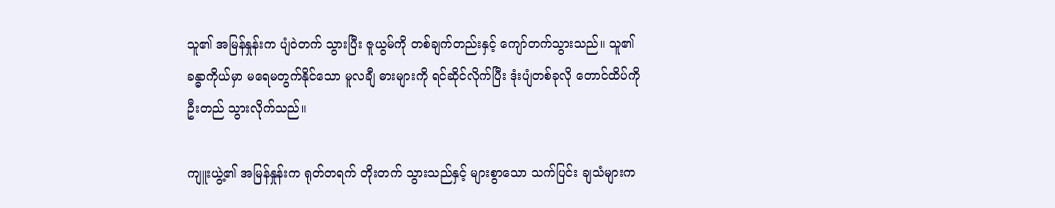သူ၏ အမြန်နှုန်းက ပျံဝဲတက် သွားပြီး ဇူယွမ်ကို တစ်ချက်တည်းနှင့် ကျော်တက်သွားသည်။ သူ၏ ခန္ဓာကိုယ်မှာ မရေမတွက်နိုင်သော မူလချီ ဓားများကို ရင်ဆိုင်လိုက်ပြီး ဒုံးပျံတစ်ခုလို တောင်ထိပ်ကို ဦးတည် သွားလိုက်သည်။

ကျူးယွဲ့၏ အမြန်နှုန်းက ရုတ်တရက် တိုးတက် သွားသည်နှင့် များစွာသော သက်ပြင်း ချသံများက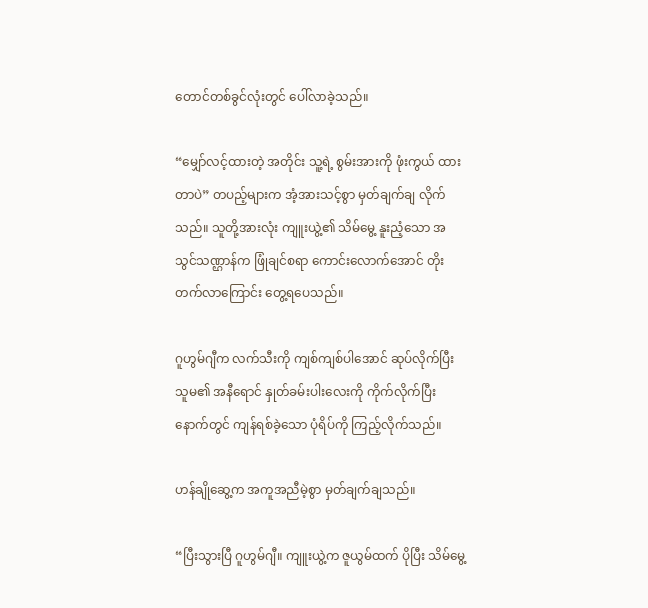တောင်တစ်ခွင်လုံးတွင် ပေါ်လာခဲ့သည်။

“မျှော်လင့်ထားတဲ့ အတိုင်း သူ့ရဲ့ စွမ်းအားကို ဖုံးကွယ် ထားတာပဲ” တပည့်များက အံ့အားသင့်စွာ မှတ်ချက်ချ လိုက်သည်။ သူတို့အားလုံး ကျူးယွဲ့၏ သိမ်မွေ့ နူးညံ့သော အသွင်သဏ္ဌာန်က ဖြုံချင်စရာ ကောင်းလောက်အောင် တိုးတက်လာကြောင်း တွေ့ရပေသည်။

ဂူဟွမ်ဂျီက လက်သီးကို ကျစ်ကျစ်ပါအောင် ဆုပ်လိုက်ပြီး သူမ၏ အနီရောင် နှုတ်ခမ်းပါးလေးကို ကိုက်လိုက်ပြီး နောက်တွင် ကျန်ရစ်ခဲ့သော ပုံရိပ်ကို ကြည့်လိုက်သည်။

ဟန်ချိုဆွေ့က အကူအညီမဲ့စွာ မှတ်ချက်ချသည်။

“ပြီးသွားပြီ ဂူဟွမ်ဂျီ။ ကျူးယွဲ့က ဇူယွမ်ထက် ပိုပြီး သိမ်မွေ့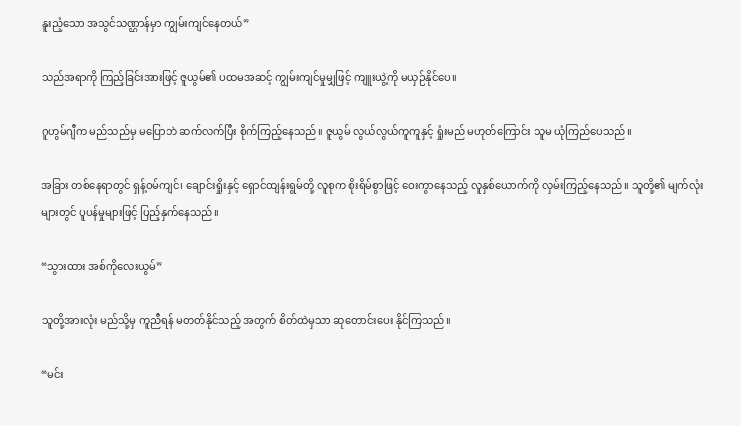နူးညံ့သော အသွင်သဏ္ဌာန်မှာ ကျွမ်းကျင်နေတယ်”

သည်အရာကို ကြည့်ခြင်းအားဖြင့် ဇူယွမ်၏ ပထမအဆင့် ကျွမ်းကျင်မှုမျှဖြင့် ကျူးယွဲ့ကို မယှဉ်နိုင်ပေ။

ဂူဟွမ်ဂျီက မည်သည်မှ မပြောဘဲ ဆက်လက်ပြီး စိုက်ကြည့်နေသည်။ ဇူယွမ် လွယ်လွယ်ကူကူနှင့် ရှုံးမည် မဟုတ်ကြောင်း သူမ ယုံကြည်ပေသည်။

အခြား တစ်နေရာတွင် ရှန့်ဝမ်ကျင်၊ ချောင်းရှိုးနှင့် ရှောင်ထျန်းရွမ်တို့ လူစုက စိုးရိမ်စွာဖြင့် ဝေးကွာနေသည့် လူနှစ်ယောက်ကို လှမ်းကြည့်နေသည်။ သူတို့၏ မျက်လုံးများတွင် ပူပန်မှုများဖြင့် ပြည့်နှက်နေသည်။

“သွားထား အစ်ကိုလေးယွမ်”

သူတို့အားလုံး မည်သို့မှ ကူညီရန် မတတ်နိုင်သည့် အတွက် စိတ်ထဲမှသာ ဆုတောင်းပေး နိုင်ကြသည်။

“မင်း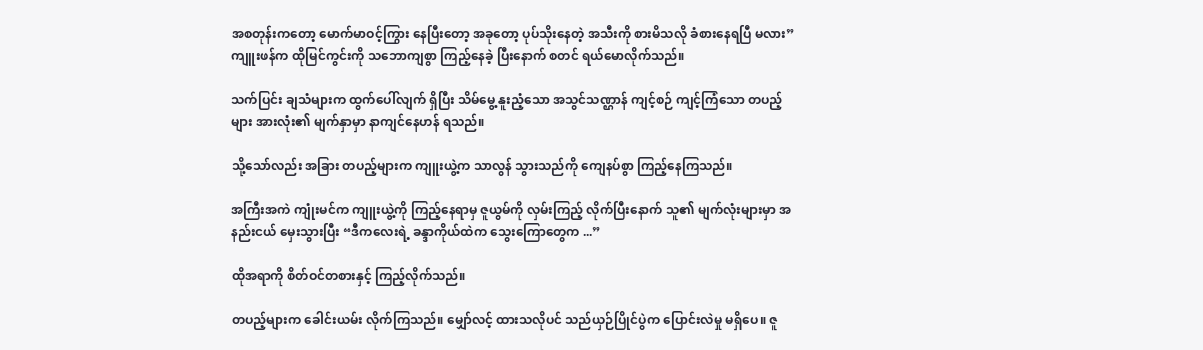အစတုန်းကတော့ မောက်မာဝင့်ကြွား နေပြီးတော့ အခုတော့ ပုပ်သိုးနေတဲ့ အသီးကို စားမိသလို ခံစားနေရပြီ မလား” ကျူးဖန်က ထိုမြင်ကွင်းကို သဘောကျစွာ ကြည့်နေခဲ့ ပြီးနောက် စတင် ရယ်မောလိုက်သည်။

သက်ပြင်း ချသံများက ထွက်ပေါ်လျက် ရှိပြီး သိမ်မွေ့ နူးညံ့သော အသွင်သဏ္ဌာန် ကျင့်စဉ် ကျင့်ကြံသော တပည့်များ အားလုံး၏ မျက်နှာမှာ နာကျင်နေဟန် ရသည်။

သို့သော်လည်း အခြား တပည့်များက ကျူးယွဲ့က သာလွန် သွားသည်ကို ကျေနပ်စွာ ကြည့်နေကြသည်။

အကြီးအကဲ ကျုံးမင်က ကျူးယွဲ့ကို ကြည့်နေရာမှ ဇူယွမ်ကို လှမ်းကြည့် လိုက်ပြီးနောက် သူ၏ မျက်လုံးများမှာ အနည်းငယ် မှေးသွားပြီး “ဒီကလေးရဲ့ ခန္ဒာကိုယ်ထဲက သွေးကြောတွေက ...”

ထိုအရာကို စိတ်ဝင်တစားနှင့် ကြည့်လိုက်သည်။

တပည့်များက ခေါင်းယမ်း လိုက်ကြသည်။ မျှော်လင့် ထားသလိုပင် သည်ယှဉ်ပြိုင်ပွဲက ပြောင်းလဲမှု မရှိပေ။ ဇူ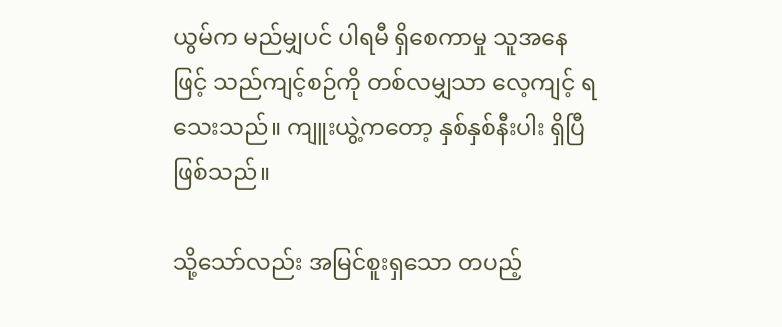ယွမ်က မည်မျှပင် ပါရမီ ရှိစေကာမှု သူအနေဖြင့် သည်ကျင့်စဉ်ကို တစ်လမျှသာ လေ့ကျင့် ရသေးသည်။ ကျူးယွဲ့ကတော့ နှစ်နှစ်နီးပါး ရှိပြီ ဖြစ်သည်။

သို့သော်လည်း အမြင်စူးရှသော တပည့်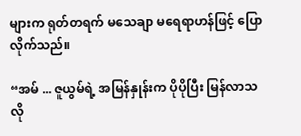များက ရုတ်တရက် မသေချာ မရေရာဟန်ဖြင့် ပြောလိုက်သည်။

“အမ် ... ဇူယွမ်ရဲ့ အမြန်နှုန်းက ပိုပိုပြီး မြန်လာသလို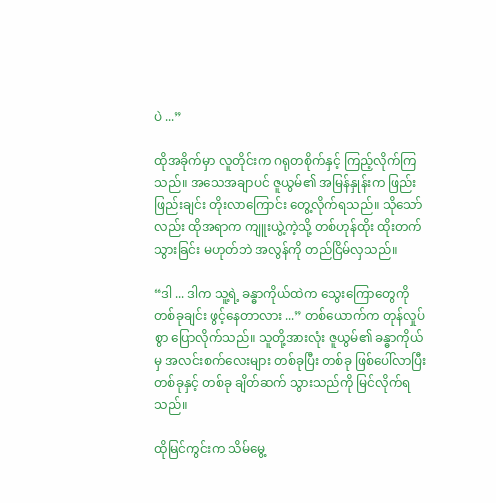ပဲ ...”

ထိုအခိုက်မှာ လူတိုင်းက ဂရုတစိုက်နှင့် ကြည့်လိုက်ကြသည်။ အသေအချာပင် ဇူယွမ်၏ အမြန်နှုန်းက ဖြည်းဖြည်းချင်း တိုးလာကြောင်း တွေ့လိုက်ရသည်။ သိုသော်လည်း ထိုအရာက ကျူးယွဲ့ကဲ့သို့ တစ်ဟုန်ထိုး ထိုးတက်သွားခြင်း မဟုတ်ဘဲ အလွန်ကို တည်ငြိမ်လှသည်။

“ဒါ ... ဒါက သူ့ရဲ့ ခန္ဓာကိုယ်ထဲက သွေးကြောတွေကို တစ်ခုချင်း ဖွင့်နေတာလား ...” တစ်ယောက်က တုန်လှုပ်စွာ ပြောလိုက်သည်။ သူတို့အားလုံး ဇူယွမ်၏ ခန္ဓာကိုယ်မှ အလင်းစက်လေးများ တစ်ခုပြီး တစ်ခု ဖြစ်ပေါ်လာပြီး တစ်ခုနှင့် တစ်ခု ချိတ်ဆက် သွားသည်ကို မြင်လိုက်ရသည်။

ထိုမြင်ကွင်းက သိမ်မွေ့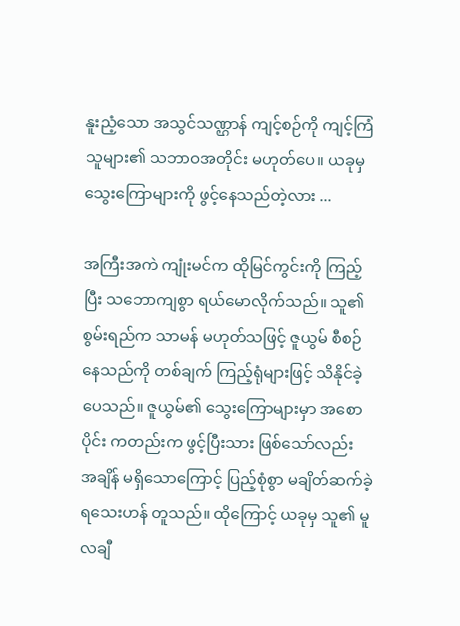နူးညံ့သော အသွင်သဏ္ဌာန် ကျင့်စဉ်ကို ကျင့်ကြံသူများ၏ သဘာဝအတိုင်း မဟုတ်ပေ။ ယခုမှ သွေးကြောများကို ဖွင့်နေသည်တဲ့လား ...

အကြီးအကဲ ကျုံးမင်က ထိုမြင်ကွင်းကို ကြည့်ပြီး သဘောကျစွာ ရယ်မောလိုက်သည်။ သူ၏ စွမ်းရည်က သာမန် မဟုတ်သဖြင့် ဇူယွမ် စီစဉ်နေသည်ကို တစ်ချက် ကြည့်ရုံများဖြင့် သိနိုင်ခဲ့ပေသည်။ ဇူယွမ်၏ သွေးကြောများမှာ အစောပိုင်း ကတည်းက ဖွင့်ပြီးသား ဖြစ်သော်လည်း အချိန် မရှိသောကြောင့် ပြည့်စုံစွာ မချိတ်ဆက်ခဲ့ ရသေးဟန် တူသည်။ ထိုကြောင့် ယခုမှ သူ၏ မူလချီ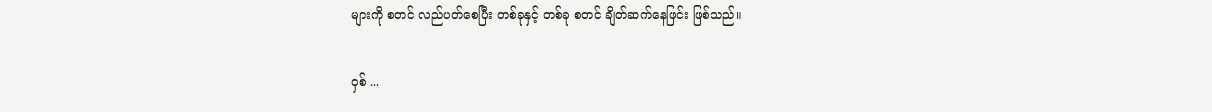များကို စတင် လည်ပတ်စေပြီး တစ်ခုနှင့် တစ်ခု စတင် ချိတ်ဆက်နေဖြင်း ဖြစ်သည်။

ဝှစ် ...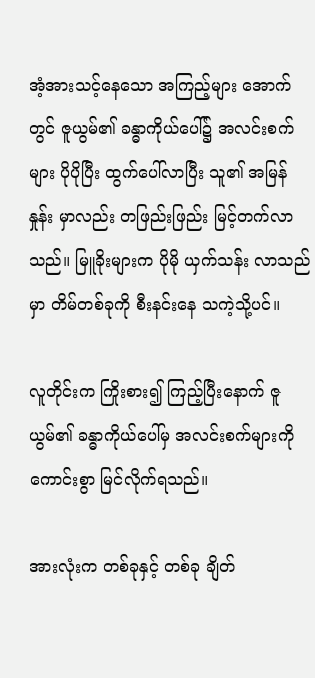အံ့အားသင့်နေသော အကြည့်များ အောက်တွင် ဇူယွမ်၏ ခန္ဓာကိုယ်ပေါ်၌ အလင်းစက်များ ပိုပိုပြီး ထွက်ပေါ်လာပြီး သူ၏ အမြန်နှုန်း မှာလည်း တဖြည်းဖြည်း မြင့်တက်လာသည်။ မြူခိုးများက ပိုမို ယှက်သန်း လာသည်မှာ တိမ်တစ်ခုကို စီးနင်းနေ သကဲ့သို့ပင်။

လူတိုင်းက ကြိုးစား၍ ကြည့်ပြီးနောက် ဇူယွမ်၏ ခန္ဓာကိုယ်ပေါ်မှ အလင်းစက်များကို ကောင်းစွာ မြင်လိုက်ရသည်။

အားလုံးက တစ်ခုနှင့် တစ်ခု ချိတ်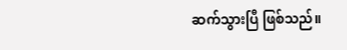ဆက်သွားပြီ ဖြစ်သည်။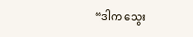“ဒါက သွေး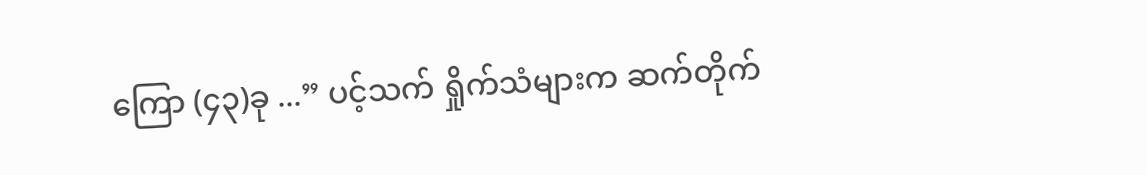ကြော (၄၃)ခု ...” ပင့်သက် ရှိုက်သံများက ဆက်တိုက်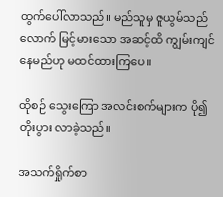ထွက်ပေါ်လာသည်။ မည်သူမှ ဇူယွမ်သည်လောက် မြင့်မားသော အဆင့်ထိ ကျွမ်းကျင် နေမည်ဟု မထင်ထားကြပေ။

ထိုစဉ် သွေးကြော အလင်းစက်များက ပို၍ တိုးပွား လာခဲ့သည်။

အသက်ရှိုက်စာ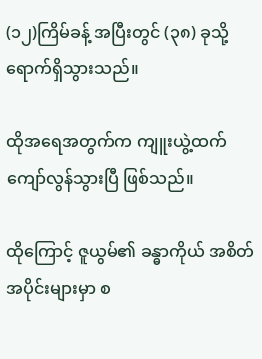(၁၂)ကြိမ်ခန့် အပြီးတွင် (၃၈) ခုသို့ ရောက်ရှိသွားသည်။

ထိုအရေအတွက်က ကျူးယွဲ့ထက် ကျော်လွန်သွားပြီ ဖြစ်သည်။

ထိုကြောင့် ဇူယွမ်၏ ခန္ဓာကိုယ် အစိတ်အပိုင်းများမှာ စ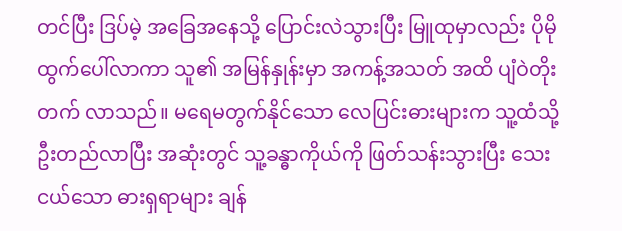တင်ပြီး ဒြပ်မဲ့ အခြေအနေသို့ ပြောင်းလဲသွားပြီး မြူထုမှာလည်း ပိုမို ထွက်ပေါ်လာကာ သူ၏ အမြန်နှုန်းမှာ အကန့်အသတ် အထိ ပျံဝဲတိုးတက် လာသည်။ မရေမတွက်နိုင်သော လေပြင်းဓားများက သူ့ထံသို့ ဦးတည်လာပြီး အဆုံးတွင် သူ့ခန္ဓာကိုယ်ကို ဖြတ်သန်းသွားပြီး သေးငယ်သော ဓားရှရာများ ချန်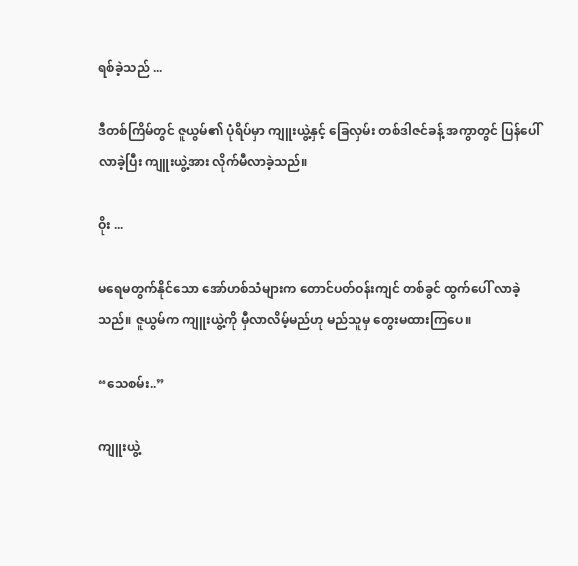ရစ်ခဲ့သည် ...

ဒီတစ်ကြိမ်တွင် ဇူယွမ်၏ ပုံရိပ်မှာ ကျူးယွဲ့နှင့် ခြေလှမ်း တစ်ဒါဇင်ခန့် အကွာတွင် ပြန်ပေါ်လာခဲ့ပြီး ကျူးယွဲ့အား လိုက်မီလာခဲ့သည်။

ဝိုး ...

မရေမတွက်နိုင်သော အော်ဟစ်သံများက တောင်ပတ်ဝန်းကျင် တစ်ခွင် ထွက်ပေါ် လာခဲ့သည်။ ဇူယွမ်က ကျူးယွဲ့ကို မှီလာလိမ့်မည်ဟု မည်သူမှ တွေးမထားကြပေ။

“သေစမ်း..”

ကျူးယွဲ့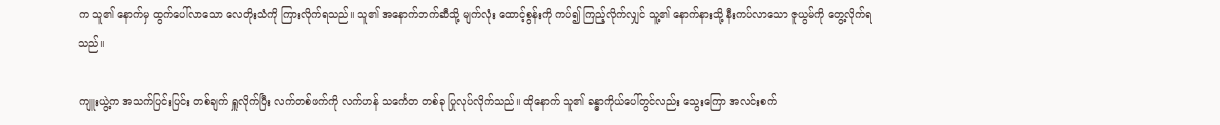က သူ၏ နောက်မှ ထွက်ပေါ်လာသော လေတိုးသံကို ကြားလိုက်ရသည်။ သူ၏ အနောက်ဘက်ဆီသို့ မျက်လုံး ထောင့်စွန်းကို ကပ်၍ ကြည့်လိုက်လျှင် သူ့၏ နောက်နားသို့ နီးကပ်လာသော ဇူယွမ်ကို တွေ့လိုက်ရသည်။

ကျူးယွဲ့က အသက်ပြင်းပြင်း တစ်ချက် ရှူလိုက်ပြီး လက်တစ်ဖက်ကို လက်ဟန် သင်္ကေတ တစ်ခု ပြုလုပ်လိုက်သည်။ ထိုနောက် သူ၏ ခန္ဓာကိုယ်ပေါ်တွင်လည်း သွေးကြော အလင်းစက်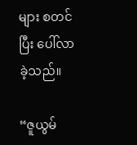များ စတင်ပြီး ပေါ်လာခဲ့သည်။

“ဇူယွမ်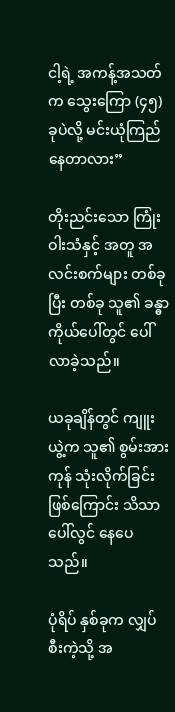ငါ့ရဲ့ အကန့်အသတ်က သွေးကြော (၄၅)ခုပဲလို့ မင်းယုံကြည် နေတာလား”

တိုးညင်းသော ကြုံးဝါးသံနှင့် အတူ အလင်းစက်များ တစ်ခုပြီး တစ်ခု သူ၏ ခန္ဓာကိုယ်ပေါ်တွင် ပေါ်လာခဲ့သည်။

ယခုချိန်တွင် ကျူးယွဲ့က သူ၏ စွမ်းအားကုန် သုံးလိုက်ခြင်း ဖြစ်ကြောင်း သိသာ ပေါ်လွင် နေပေသည်။

ပုံရိပ် နှစ်ခုက လျှပ်စီးကဲ့သို့ အ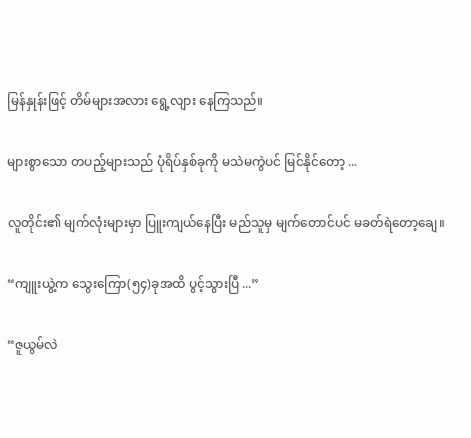မြန်နှုန်းဖြင့် တိမ်များအလား ရွေ့လျား နေကြသည်။

များစွာသော တပည့်များသည် ပုံရိပ်နှစ်ခုကို မသဲမကွဲပင် မြင်နိုင်တော့ ...

လူတိုင်း၏ မျက်လုံးများမှာ ပြူးကျယ်နေပြီး မည်သူမှ မျက်တောင်ပင် မခတ်ရဲတော့ချေ။

“ကျူးယွဲ့က သွေးကြော(၅၄)ခုအထိ ပွင့်သွားပြီ ...”

“ဇူယွမ်လဲ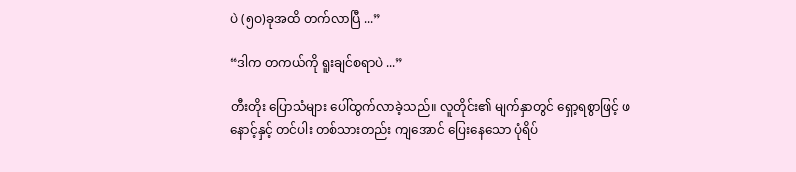ပဲ (၅ဝ)ခုအထိ တက်လာပြီ ...”

“ဒါက တကယ်ကို ရူးချင်စရာပဲ ...”

တီးတိုး ပြောသံများ ပေါ်ထွက်လာခဲ့သည်။ လူတိုင်း၏ မျက်နှာတွင် ရှော့ရစွာဖြင့် ဖနောင့်နှင့် တင်ပါး တစ်သားတည်း ကျအောင် ပြေးနေသော ပုံရိပ်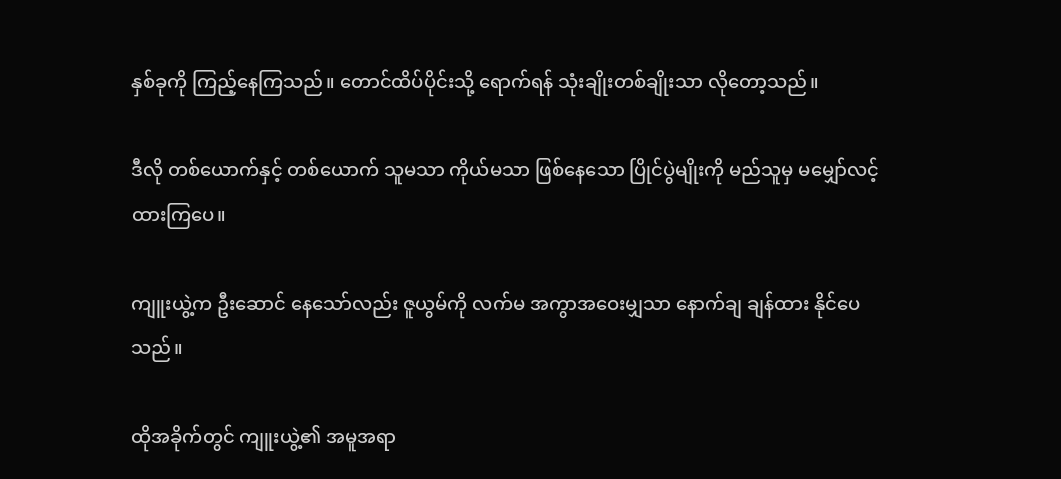နှစ်ခုကို ကြည့်နေကြသည်။ တောင်ထိပ်ပိုင်းသို့ ရောက်ရန် သုံးချိုးတစ်ချိုးသာ လိုတော့သည်။

ဒီလို တစ်ယောက်နှင့် တစ်ယောက် သူမသာ ကိုယ်မသာ ဖြစ်နေသော ပြိုင်ပွဲမျိုးကို မည်သူမှ မမျှော်လင့်ထားကြပေ။

ကျူးယွဲ့က ဦးဆောင် နေသော်လည်း ဇူယွမ်ကို လက်မ အကွာအဝေးမျှသာ နောက်ချ ချန်ထား နိုင်ပေသည်။

ထိုအခိုက်တွင် ကျူးယွဲ့၏ အမူအရာ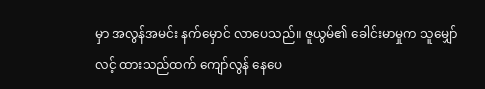မှာ အလွန်အမင်း နက်မှောင် လာပေသည်။ ဇူယွမ်၏ ခေါင်းမာမှုက သူမျှော်လင့် ထားသည်ထက် ကျော်လွန် နေပေ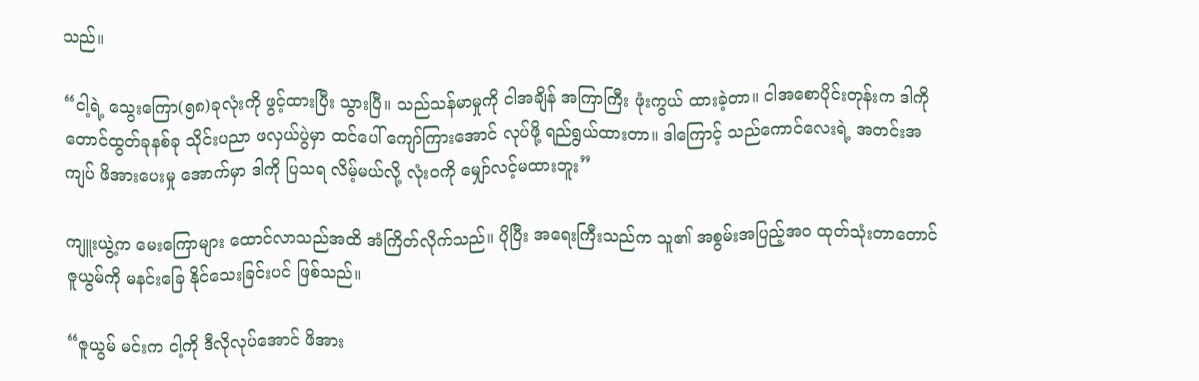သည်။

“ငါ့ရဲ့ သွေးကြော(၅၈)ခုလုံးကို ဖွင့်ထားပြီး သွားပြီ။ သည်သန်မာမှုကို ငါအချိန် အကြာကြီး ဖုံးကွယ် ထားခဲ့တာ။ ငါအစောပိုင်းတုန်းက ဒါကို တောင်ထွတ်ခုနစ်ခု သိုင်းပညာ ဖလှယ်ပွဲမှာ ထင်ပေါ် ကျော်ကြားအောင် လုပ်ဖို့ ရည်ရွယ်ထားတာ။ ဒါကြောင့် သည်ကောင်လေးရဲ့ အတင်းအကျပ် ဖိအားပေးမှု အောက်မှာ ဒါကို ပြသရ လိမ့်မယ်လို့ လုံးဝကို မျှော်လင့်မထားဘူး”

ကျူးယွဲ့က မေးကြောများ ထောင်လာသည်အထိ အံကြိတ်လိုက်သည်။ ပိုပြီး အရေးကြီးသည်က သူ၏ အစွမ်းအပြည့်အဝ ထုတ်သုံးတာတောင် ဇူယွမ်ကို မနင်းခြေ နိုင်သေးခြင်းပင် ဖြစ်သည်။

“ဇူယွမ် မင်းက ငါ့ကို ဒီလိုလုပ်အောင် ဖိအား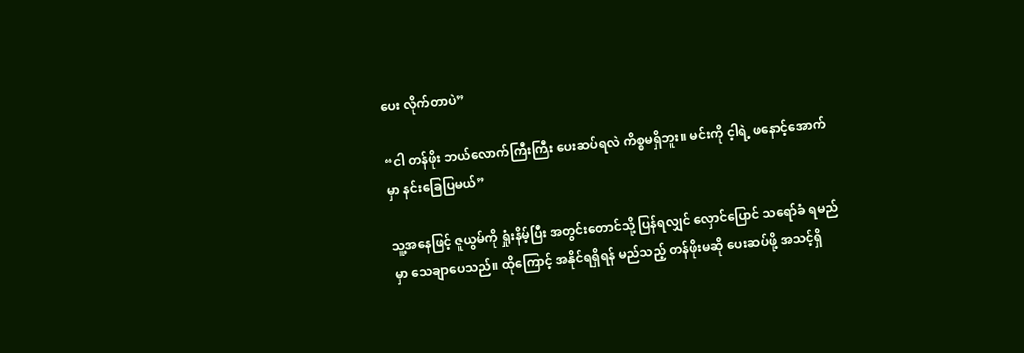ပေး လိုက်တာပဲ”

“ငါ တန်ဖိုး ဘယ်လောက်ကြီးကြီး ပေးဆပ်ရလဲ ကိစ္စမရှိဘူး။ မင်းကို င့ါရဲ့ ဖနောင့်အောက်မှာ နင်းခြေပြမယ်”

သူ့အနေဖြင့် ဇူယွမ်ကို ရှုံးနိမ့်ပြီး အတွင်းတောင်သို့ ပြန်ရလျှင် လှောင်ပြောင် သရော်ခံ ရမည်မှာ သေချာပေသည်။ ထိုကြောင့် အနိုင်ရရှိရန် မည်သည့် တန်ဖိုးမဆို ပေးဆပ်ဖို့ အသင့်ရှိ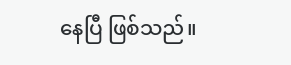နေပြီ ဖြစ်သည်။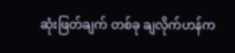ဆုံးဖြတ်ချက် တစ်ခု ချလိုက်ဟန်က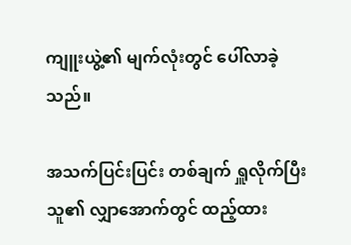ကျူးယွဲ့၏ မျက်လုံးတွင် ပေါ်လာခဲ့သည်။

အသက်ပြင်းပြင်း တစ်ချက် ရှူလိုက်ပြီး သူ၏ လျှာအောက်တွင် ထည့်ထား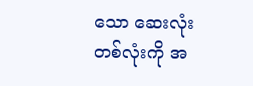သော ဆေးလုံး တစ်လုံးကို အ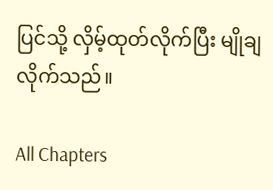ပြင်သို့ လှိမ့်ထုတ်လိုက်ပြီး မျိုချလိုက်သည်။

All Chapters